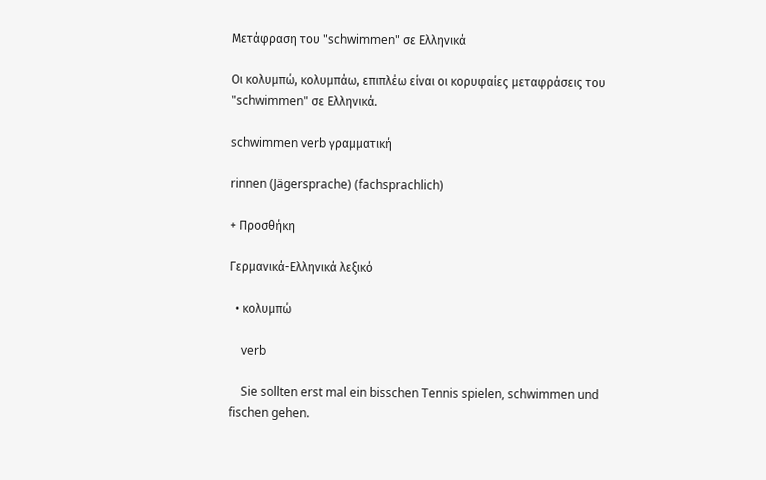Μετάφραση του "schwimmen" σε Ελληνικά

Οι κολυμπώ, κολυμπάω, επιπλέω είναι οι κορυφαίες μεταφράσεις του "schwimmen" σε Ελληνικά.

schwimmen verb γραμματική

rinnen (Jägersprache) (fachsprachlich)

+ Προσθήκη

Γερμανικά-Ελληνικά λεξικό

  • κολυμπώ

    verb

    Sie sollten erst mal ein bisschen Tennis spielen, schwimmen und fischen gehen.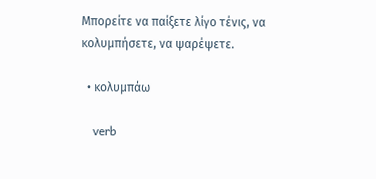Μπορείτε να παίξετε λίγο τένις, να κολυμπήσετε, να ψαρέψετε.

  • κολυμπάω

    verb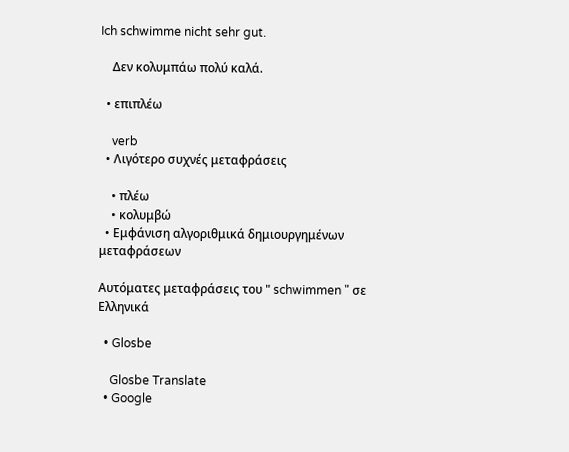Ich schwimme nicht sehr gut.

    Δεν κολυμπάω πολύ καλά.

  • επιπλέω

    verb
  • Λιγότερο συχνές μεταφράσεις

    • πλέω
    • κολυμβώ
  • Εμφάνιση αλγοριθμικά δημιουργημένων μεταφράσεων

Αυτόματες μεταφράσεις του " schwimmen " σε Ελληνικά

  • Glosbe

    Glosbe Translate
  • Google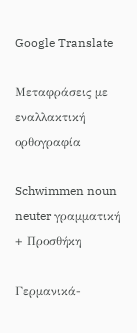Google Translate

Μεταφράσεις με εναλλακτική ορθογραφία

Schwimmen noun neuter γραμματική
+ Προσθήκη

Γερμανικά-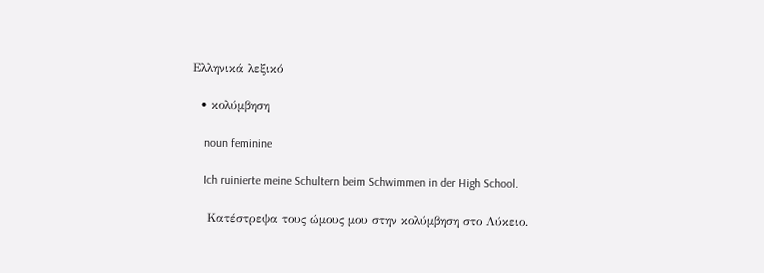Ελληνικά λεξικό

  • κολύμβηση

    noun feminine

    Ich ruinierte meine Schultern beim Schwimmen in der High School.

    Κατέστρεψα τους ώμους μου στην κολύμβηση στο Λύκειο.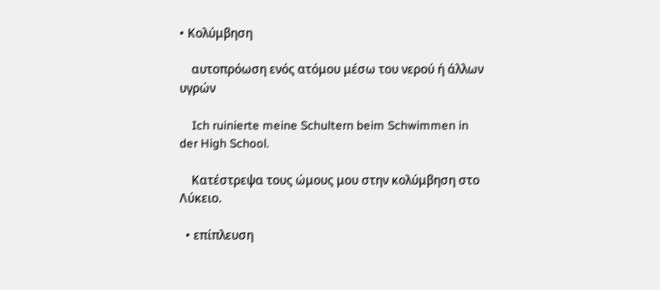• Κολύμβηση

    αυτοπρόωση ενός ατόμου μέσω του νερού ή άλλων υγρών

    Ich ruinierte meine Schultern beim Schwimmen in der High School.

    Κατέστρεψα τους ώμους μου στην κολύμβηση στο Λύκειο.

  • επίπλευση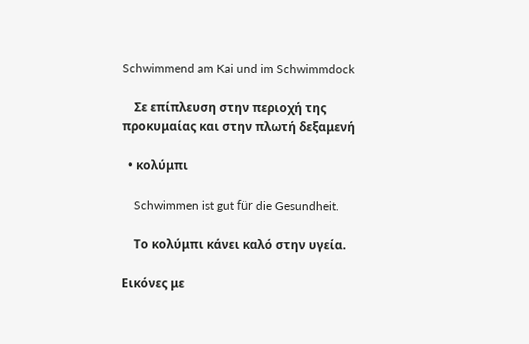Schwimmend am Kai und im Schwimmdock

    Σε επίπλευση στην περιοχή της προκυμαίας και στην πλωτή δεξαμενή

  • κολύμπι

    Schwimmen ist gut für die Gesundheit.

    Το κολύμπι κάνει καλό στην υγεία.

Εικόνες με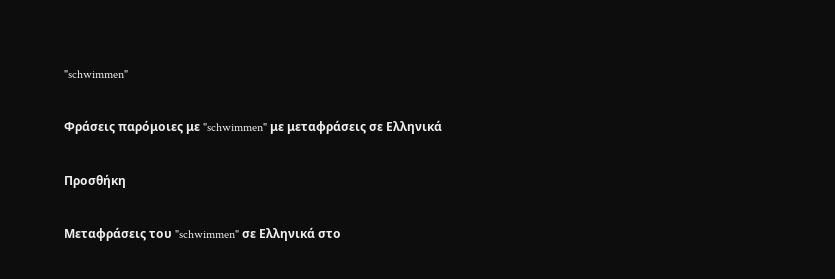"schwimmen"

Φράσεις παρόμοιες με "schwimmen" με μεταφράσεις σε Ελληνικά

Προσθήκη

Μεταφράσεις του "schwimmen" σε Ελληνικά στο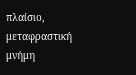πλαίσιο, μεταφραστική μνήμη